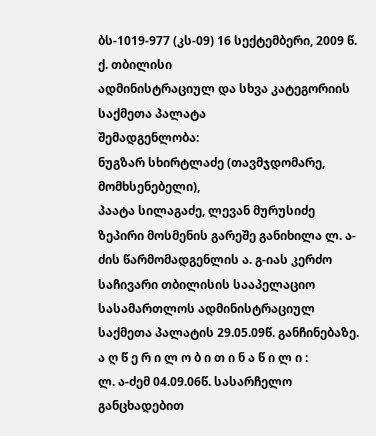ბს-1019-977 (კს-09) 16 სექტემბერი, 2009 წ.
ქ. თბილისი
ადმინისტრაციულ და სხვა კატეგორიის საქმეთა პალატა
შემადგენლობა:
ნუგზარ სხირტლაძე (თავმჯდომარე, მომხსენებელი),
პაატა სილაგაძე, ლევან მურუსიძე
ზეპირი მოსმენის გარეშე განიხილა ლ. ა-ძის წარმომადგენლის ა. გ-იას კერძო საჩივარი თბილისის სააპელაციო სასამართლოს ადმინისტრაციულ საქმეთა პალატის 29.05.09წ. განჩინებაზე.
ა ღ წ ე რ ი ლ ო ბ ი თ ი ნ ა წ ი ლ ი :
ლ. ა-ძემ 04.09.06წ. სასარჩელო განცხადებით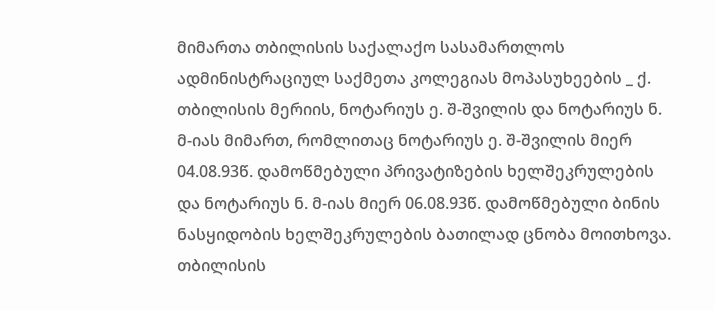მიმართა თბილისის საქალაქო სასამართლოს ადმინისტრაციულ საქმეთა კოლეგიას მოპასუხეების _ ქ. თბილისის მერიის, ნოტარიუს ე. შ-შვილის და ნოტარიუს ნ. მ-იას მიმართ, რომლითაც ნოტარიუს ე. შ-შვილის მიერ 04.08.93წ. დამოწმებული პრივატიზების ხელშეკრულების და ნოტარიუს ნ. მ-იას მიერ 06.08.93წ. დამოწმებული ბინის ნასყიდობის ხელშეკრულების ბათილად ცნობა მოითხოვა.
თბილისის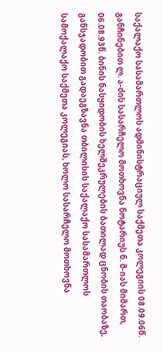საქალაქო სასამართლოს ადმინისტრაციულ საქმეთა კოლეგიის 08.09.06წ. განჩინებით ლ. ა-ძის სასარჩელო მოთხოვნა ნოტარიუს ნ. მ-იას მიმართ, 06.08.93წ. ბინის ნასყიდობის ხელშეკრულების ბათილად ცნობის თაობაზე, განსჯადობით გადაეგზავნა თბილისის საქალაქო სასამართლოს სამოქალაქო საქმეთა კოლეგიას, ხოლო სასარჩელო მოთხოვნა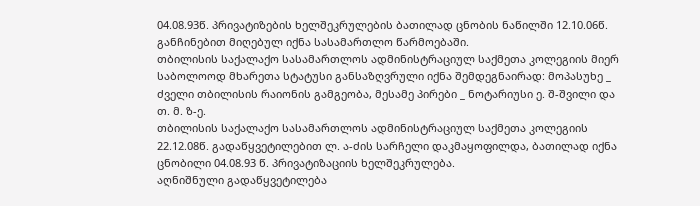04.08.93წ. პრივატიზების ხელშეკრულების ბათილად ცნობის ნაწილში 12.10.06წ. განჩინებით მიღებულ იქნა სასამართლო წარმოებაში.
თბილისის საქალაქო სასამართლოს ადმინისტრაციულ საქმეთა კოლეგიის მიერ საბოლოოდ მხარეთა სტატუსი განსაზღვრული იქნა შემდეგნაირად: მოპასუხე _ ძველი თბილისის რაიონის გამგეობა, მესამე პირები _ ნოტარიუსი ე. შ-შვილი და თ. მ. ზ-ე.
თბილისის საქალაქო სასამართლოს ადმინისტრაციულ საქმეთა კოლეგიის 22.12.08წ. გადაწყვეტილებით ლ. ა-ძის სარჩელი დაკმაყოფილდა, ბათილად იქნა ცნობილი 04.08.93 წ. პრივატიზაციის ხელშეკრულება.
აღნიშნული გადაწყვეტილება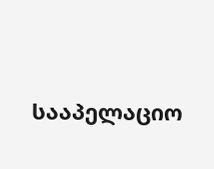სააპელაციო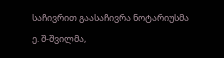საჩივრით გაასაჩივრა ნოტარიუსმა ე. შ-შვილმა,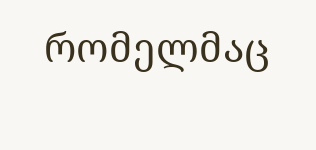რომელმაც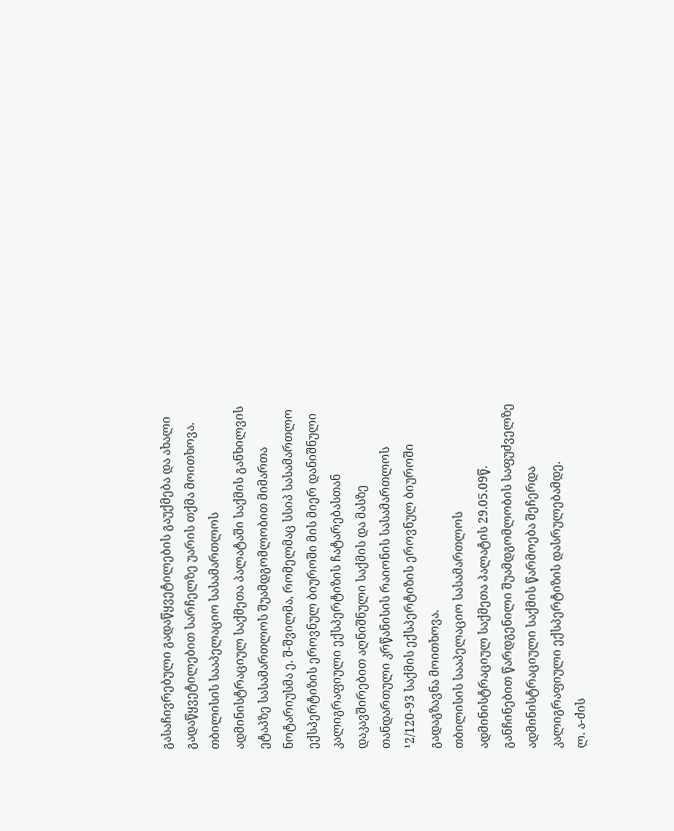გასაჩივრებული გადაწყვეტილების გაუქმება და ახალი გადაწყვეტილებით სარჩელზე უარის თქმა მოითხოვა.
თბილისის სააპელაციო სასამართლოს ადმინისტრაციულ საქმეთა პალატაში საქმის განხილვის ეტაპზე სასამართლოს შუამდგომლობით მიმართა ნოტარიუსმა ე. შ-შვილმა, რომელმაც სსიპ სასამართლო ექსპერტიზის ეროვნულ ბიუროში მის მიერ დანიშნული კალიგრაფიული ექსპერტიზის ჩატარებასთან დაკავშირებით აღნიშნული საქმის და მასზე თანდართული კრწანისის რაიონის სასამართლოს ¹2/120-93 საქმის ექსპერტიზის ეროვნულ ბიუროში გადაგზავნა მოითხოვა.
თბილისის სააპელაციო სასამართლოს ადმინისტრაციულ საქმეთა პალატის 29.05.09წ. განჩინებით წარდგენილი შუამდგომლობის საფუძველზე ადმინისტრაციული საქმის წარმოება შეჩერდა კალიგრაფიული ექსპერტიზის დასრულებამდე.
ლ. ა-ძის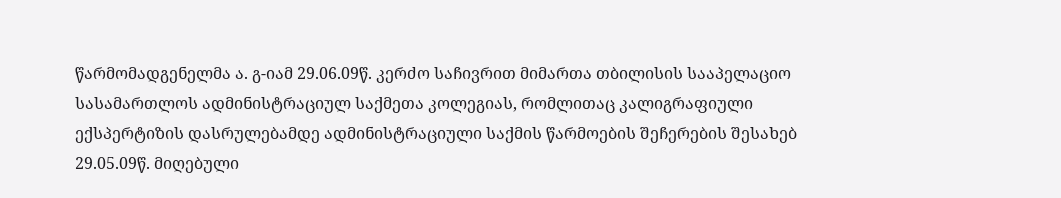წარმომადგენელმა ა. გ-იამ 29.06.09წ. კერძო საჩივრით მიმართა თბილისის სააპელაციო სასამართლოს ადმინისტრაციულ საქმეთა კოლეგიას, რომლითაც კალიგრაფიული ექსპერტიზის დასრულებამდე ადმინისტრაციული საქმის წარმოების შეჩერების შესახებ 29.05.09წ. მიღებული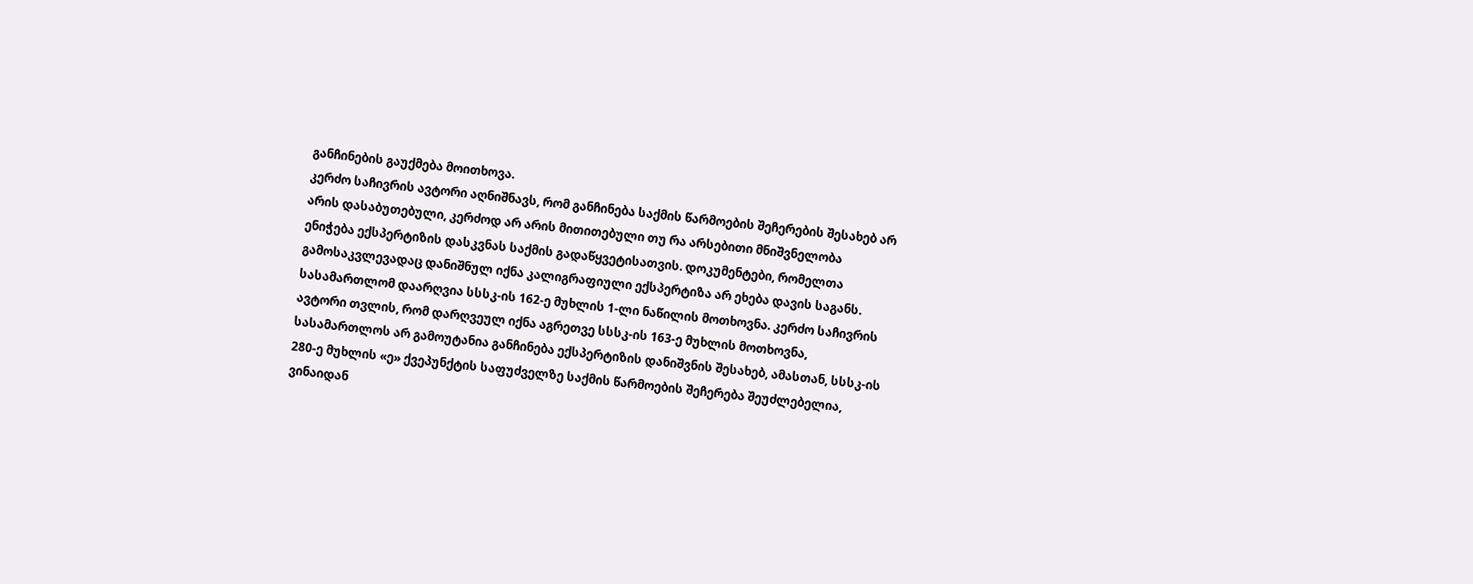განჩინების გაუქმება მოითხოვა.
კერძო საჩივრის ავტორი აღნიშნავს, რომ განჩინება საქმის წარმოების შეჩერების შესახებ არ არის დასაბუთებული, კერძოდ არ არის მითითებული თუ რა არსებითი მნიშვნელობა ენიჭება ექსპერტიზის დასკვნას საქმის გადაწყვეტისათვის. დოკუმენტები, რომელთა გამოსაკვლევადაც დანიშნულ იქნა კალიგრაფიული ექსპერტიზა არ ეხება დავის საგანს. სასამართლომ დაარღვია სსსკ-ის 162-ე მუხლის 1-ლი ნაწილის მოთხოვნა. კერძო საჩივრის ავტორი თვლის, რომ დარღვეულ იქნა აგრეთვე სსსკ-ის 163-ე მუხლის მოთხოვნა, სასამართლოს არ გამოუტანია განჩინება ექსპერტიზის დანიშვნის შესახებ, ამასთან, სსსკ-ის 280-ე მუხლის «ე» ქვეპუნქტის საფუძველზე საქმის წარმოების შეჩერება შეუძლებელია, ვინაიდან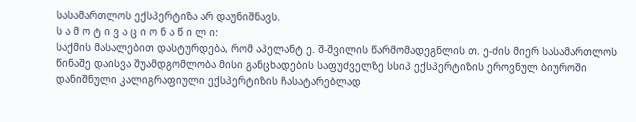სასამართლოს ექსპერტიზა არ დაუნიშნავს.
ს ა მ ო ტ ი ვ ა ც ი ო ნ ა წ ი ლ ი:
საქმის მასალებით დასტურდება, რომ აპელანტ ე. შ-შვილის წარმომადეგნლის თ. ე-ძის მიერ სასამართლოს წინაშე დაისვა შუამდგომლობა მისი განცხადების საფუძველზე სსიპ ექსპერტიზის ეროვნულ ბიუროში დანიშნული კალიგრაფიული ექსპერტიზის ჩასატარებლად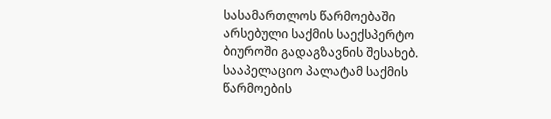სასამართლოს წარმოებაში არსებული საქმის საექსპერტო ბიუროში გადაგზავნის შესახებ. სააპელაციო პალატამ საქმის წარმოების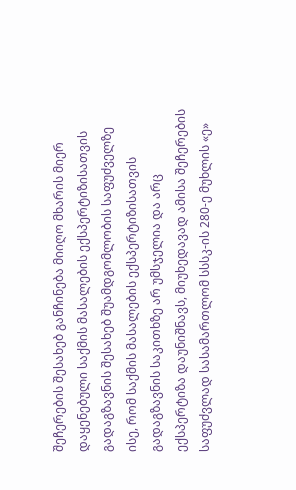შეჩერების შესახებ განჩინება მიიღო მხარის მიერ დაყენებული საქმის მასალების ექსპერტიზისათვის გადაგზავნის შესახებ შუამდგომლობის საფუძველზე ისე, რომ საქმის მასალების ექსპერტიზისათვის გადაგზავნის საკითხზე არ უმსჯელია და არც ექსპერტიზა დაუნიშნავს, მიუხედავად ამისა შეჩერების საფუძვლად სასამართლომ სსსკ-ის 280-ე მუხლის «ე»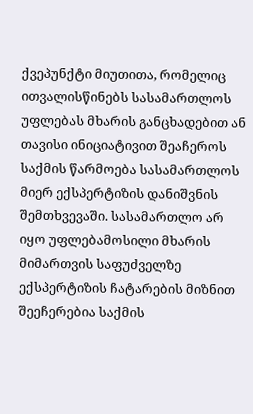ქვეპუნქტი მიუთითა, რომელიც ითვალისწინებს სასამართლოს უფლებას მხარის განცხადებით ან თავისი ინიციატივით შეაჩეროს საქმის წარმოება სასამართლოს მიერ ექსპერტიზის დანიშვნის შემთხვევაში. სასამართლო არ იყო უფლებამოსილი მხარის მიმართვის საფუძველზე ექსპერტიზის ჩატარების მიზნით შეეჩერებია საქმის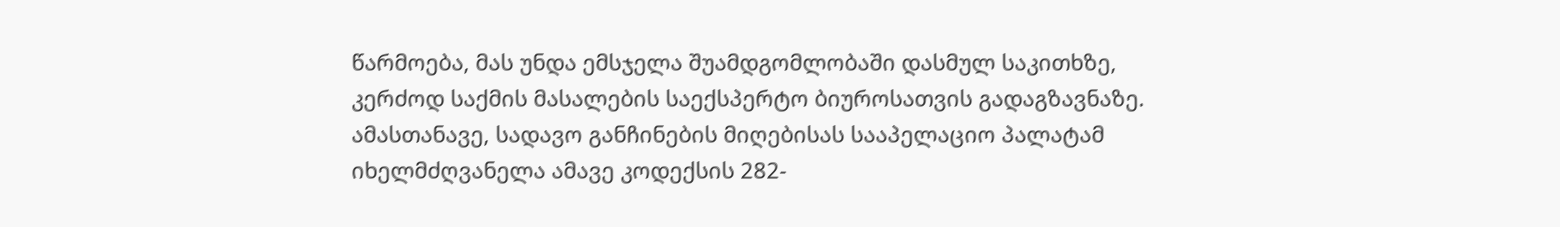წარმოება, მას უნდა ემსჯელა შუამდგომლობაში დასმულ საკითხზე, კერძოდ საქმის მასალების საექსპერტო ბიუროსათვის გადაგზავნაზე. ამასთანავე, სადავო განჩინების მიღებისას სააპელაციო პალატამ იხელმძღვანელა ამავე კოდექსის 282-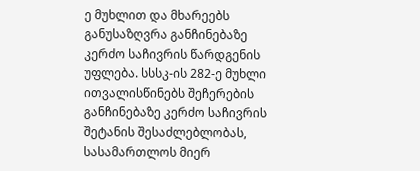ე მუხლით და მხარეებს განუსაზღვრა განჩინებაზე კერძო საჩივრის წარდგენის უფლება. სსსკ-ის 282-ე მუხლი ითვალისწინებს შეჩერების განჩინებაზე კერძო საჩივრის შეტანის შესაძლებლობას, სასამართლოს მიერ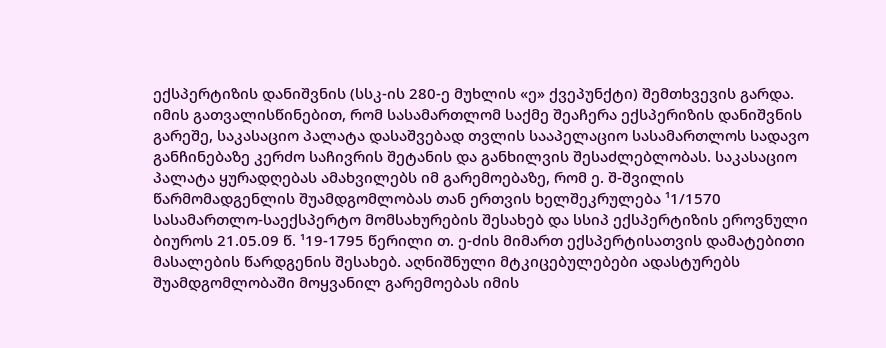ექსპერტიზის დანიშვნის (სსკ-ის 280-ე მუხლის «ე» ქვეპუნქტი) შემთხვევის გარდა. იმის გათვალისწინებით, რომ სასამართლომ საქმე შეაჩერა ექსპერიზის დანიშვნის გარეშე, საკასაციო პალატა დასაშვებად თვლის სააპელაციო სასამართლოს სადავო განჩინებაზე კერძო საჩივრის შეტანის და განხილვის შესაძლებლობას. საკასაციო პალატა ყურადღებას ამახვილებს იმ გარემოებაზე, რომ ე. შ-შვილის წარმომადგენლის შუამდგომლობას თან ერთვის ხელშეკრულება ¹1/1570 სასამართლო-საექსპერტო მომსახურების შესახებ და სსიპ ექსპერტიზის ეროვნული ბიუროს 21.05.09 წ. ¹19-1795 წერილი თ. ე-ძის მიმართ ექსპერტისათვის დამატებითი მასალების წარდგენის შესახებ. აღნიშნული მტკიცებულებები ადასტურებს შუამდგომლობაში მოყვანილ გარემოებას იმის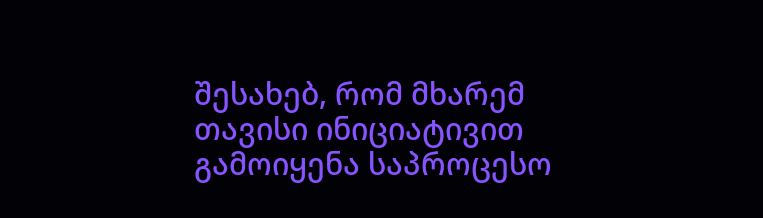შესახებ, რომ მხარემ თავისი ინიციატივით გამოიყენა საპროცესო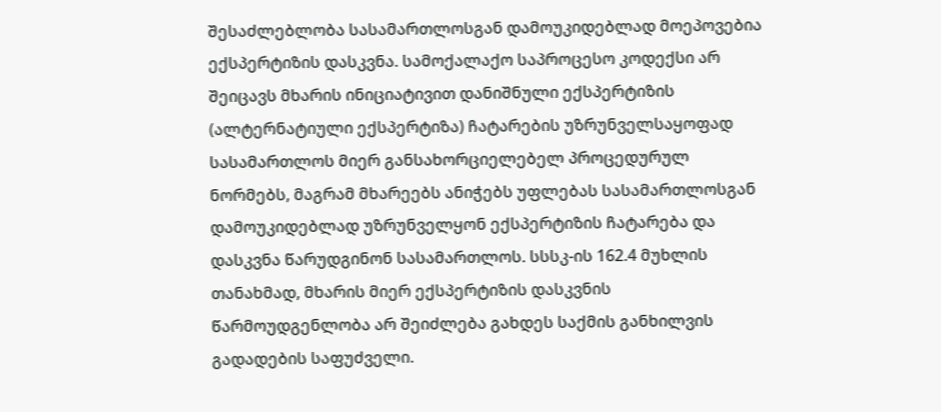შესაძლებლობა სასამართლოსგან დამოუკიდებლად მოეპოვებია ექსპერტიზის დასკვნა. სამოქალაქო საპროცესო კოდექსი არ შეიცავს მხარის ინიციატივით დანიშნული ექსპერტიზის (ალტერნატიული ექსპერტიზა) ჩატარების უზრუნველსაყოფად სასამართლოს მიერ განსახორციელებელ პროცედურულ ნორმებს, მაგრამ მხარეებს ანიჭებს უფლებას სასამართლოსგან დამოუკიდებლად უზრუნველყონ ექსპერტიზის ჩატარება და დასკვნა წარუდგინონ სასამართლოს. სსსკ-ის 162.4 მუხლის თანახმად, მხარის მიერ ექსპერტიზის დასკვნის წარმოუდგენლობა არ შეიძლება გახდეს საქმის განხილვის გადადების საფუძველი.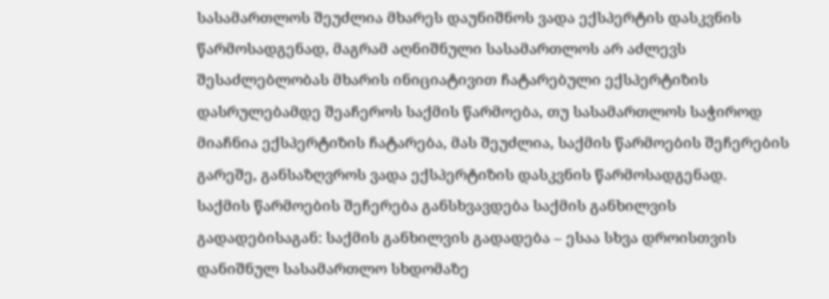სასამართლოს შეუძლია მხარეს დაუნიშნოს ვადა ექსპერტის დასკვნის წარმოსადგენად, მაგრამ აღნიშნული სასამართლოს არ აძლევს შესაძლებლობას მხარის ინიციატივით ჩატარებული ექსპერტიზის დასრულებამდე შეაჩეროს საქმის წარმოება, თუ სასამართლოს საჭიროდ მიაჩნია ექსპერტიზის ჩატარება, მას შეუძლია, საქმის წარმოების შეჩერების გარეშე, განსაზღვროს ვადა ექსპერტიზის დასკვნის წარმოსადგენად.
საქმის წარმოების შეჩერება განსხვავდება საქმის განხილვის გადადებისაგან: საქმის განხილვის გადადება – ესაა სხვა დროისთვის დანიშნულ სასამართლო სხდომაზე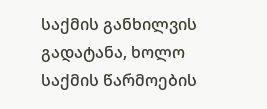საქმის განხილვის გადატანა, ხოლო საქმის წარმოების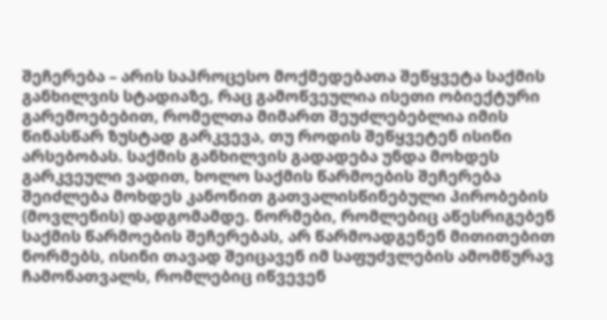შეჩერება – არის საპროცესო მოქმედებათა შეწყვეტა საქმის განხილვის სტადიაზე, რაც გამოწვეულია ისეთი ობიექტური გარემოებებით, რომელთა მიმართ შეუძლებებლია იმის წინასწარ ზუსტად გარკვევა, თუ როდის შეწყვეტენ ისინი არსებობას. საქმის განხილვის გადადება უნდა მოხდეს გარკვეული ვადით, ხოლო საქმის წარმოების შეჩერება შეიძლება მოხდეს კანონით გათვალისწინებული პირობების (მოვლენის) დადგომამდე. ნორმები, რომლებიც აწესრიგებენ საქმის წარმოების შეჩერებას, არ წარმოადგენენ მითითებით ნორმებს, ისინი თავად შეიცავენ იმ საფუძვლების ამომწურავ ჩამონათვალს, რომლებიც იწვევენ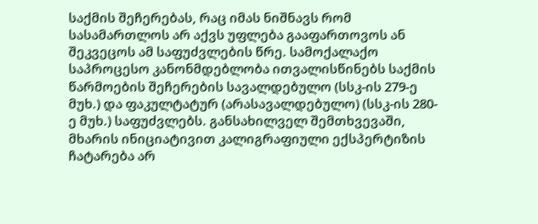საქმის შეჩერებას, რაც იმას ნიშნავს რომ სასამართლოს არ აქვს უფლება გააფართოვოს ან შეკვეცოს ამ საფუძვლების წრე. სამოქალაქო საპროცესო კანონმდებლობა ითვალისწინებს საქმის წარმოების შეჩერების სავალდებულო (სსკ-ის 279-ე მუხ.) და ფაკულტატურ (არასავალდებულო) (სსკ-ის 280-ე მუხ.) საფუძვლებს. განსახილველ შემთხვევაში, მხარის ინიციატივით კალიგრაფიული ექსპერტიზის ჩატარება არ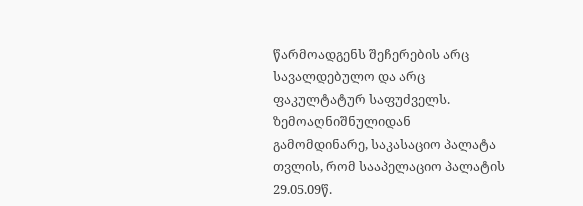წარმოადგენს შეჩერების არც სავალდებულო და არც ფაკულტატურ საფუძველს.
ზემოაღნიშნულიდან გამომდინარე, საკასაციო პალატა თვლის, რომ სააპელაციო პალატის 29.05.09წ.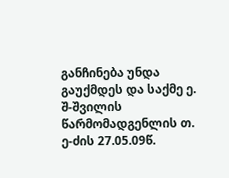განჩინება უნდა გაუქმდეს და საქმე ე. შ-შვილის წარმომადგენლის თ. ე-ძის 27.05.09წ.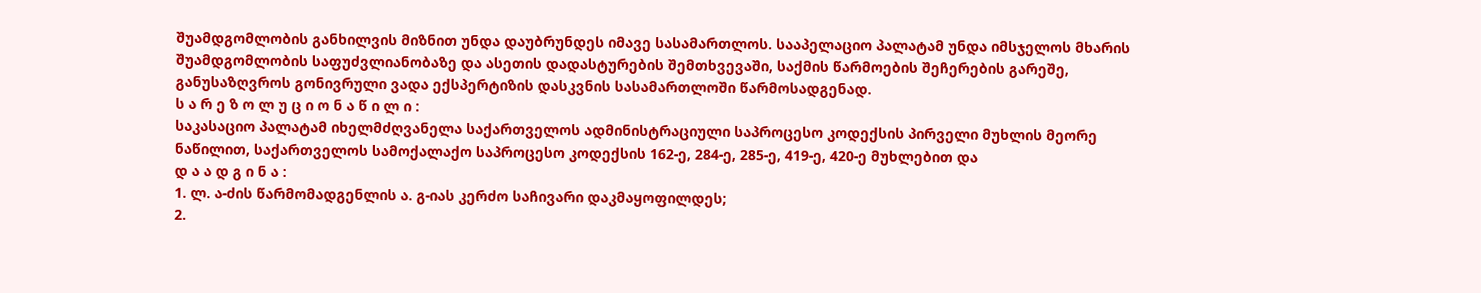შუამდგომლობის განხილვის მიზნით უნდა დაუბრუნდეს იმავე სასამართლოს. სააპელაციო პალატამ უნდა იმსჯელოს მხარის შუამდგომლობის საფუძვლიანობაზე და ასეთის დადასტურების შემთხვევაში, საქმის წარმოების შეჩერების გარეშე, განუსაზღვროს გონივრული ვადა ექსპერტიზის დასკვნის სასამართლოში წარმოსადგენად.
ს ა რ ე ზ ო ლ უ ც ი ო ნ ა წ ი ლ ი :
საკასაციო პალატამ იხელმძღვანელა საქართველოს ადმინისტრაციული საპროცესო კოდექსის პირველი მუხლის მეორე ნაწილით, საქართველოს სამოქალაქო საპროცესო კოდექსის 162-ე, 284-ე, 285-ე, 419-ე, 420-ე მუხლებით და
დ ა ა დ გ ი ნ ა :
1. ლ. ა-ძის წარმომადგენლის ა. გ-იას კერძო საჩივარი დაკმაყოფილდეს;
2.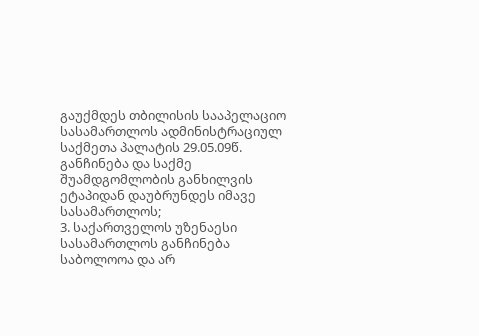გაუქმდეს თბილისის სააპელაციო სასამართლოს ადმინისტრაციულ საქმეთა პალატის 29.05.09წ. განჩინება და საქმე შუამდგომლობის განხილვის ეტაპიდან დაუბრუნდეს იმავე სასამართლოს;
3. საქართველოს უზენაესი სასამართლოს განჩინება საბოლოოა და არ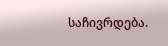საჩივრდება.